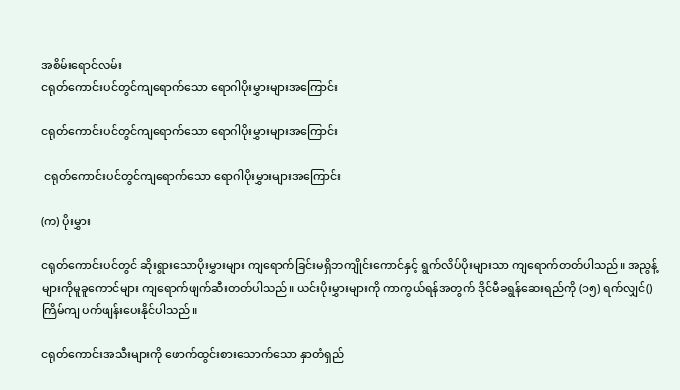အစိမ်းရောင်လမ်း
ငရုတ်ကောင်းပင်တွင်ကျရောက်သော ရောဂါပိုးမွှားများအကြောင်း

ငရုတ်ကောင်းပင်တွင်ကျရောက်သော ရောဂါပိုးမွှားများအကြောင်း

 ငရုတ်ကောင်းပင်တွင်ကျရောက်သော ရောဂါပိုးမွှားများအကြောင်း

(က) ပိုးမွှား

ငရုတ်ကောင်းပင်တွင် ဆိုးရွားသောပိုးမွှားများ ကျရောက်ခြင်းမရှိဘကျိုင်းကောင်နှင့် ရွက်လိပ်ပိုးများသာ ကျရောက်တတ်ပါသည်။ အညွန့်များကိုမူခူကောင်များ ကျရောက်ဖျက်ဆီးတတ်ပါသည်။ ယင်းပိုးမွှားများကို ကာကွယ်ရန်အတွက် ဒိုင်မီခရွန်ဆေးရည်ကို (၁၅) ရက်လျှင်() ကြိမ်ကျ ပက်ဖျန်းပေးနိုင်ပါသည်။

ငရုတ်ကောင်းအသီးများကို ဖောက်ထွင်းစားသောက်သော နှာတံရှည်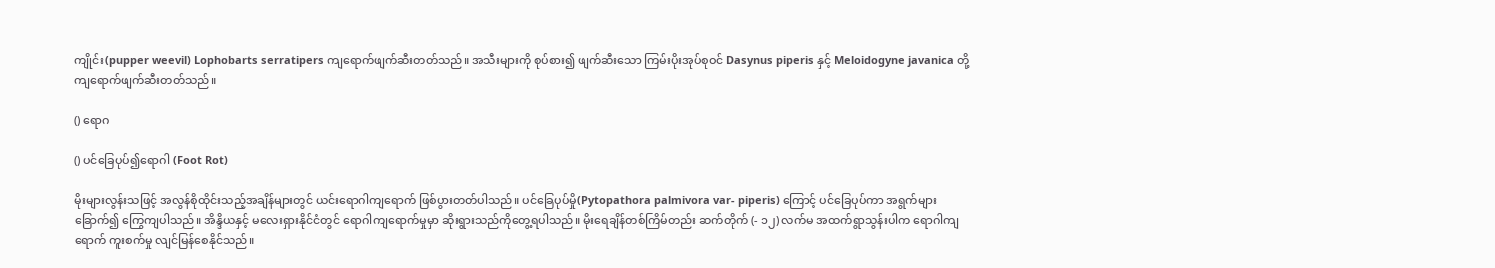ကျိုင်း(pupper weevil) Lophobarts serratipers ကျရောက်ဖျက်ဆီးတတ်သည်။ အသီးများကို စုပ်စား၍ ဖျက်ဆီးသော ကြမ်းပိုးအုပ်စုဝင် Dasynus piperis နှင့် Meloidogyne javanica တို့ကျရောက်ဖျက်ဆီးတတ်သည်။

() ရောဂ

() ပင်ခြေပုပ်၍ရောဂါ (Foot Rot)

မိုးများလွန်းသဖြင့် အလွန်စိုထိုင်းသည့်အချိန်များတွင် ယင်းရောဂါကျရောက် ဖြစ်ပွားတတ်ပါသည်။ ပင်ခြေပုပ်မှို(Pytopathora palmivora var- piperis) ကြောင့် ပင်ခြေပုပ်ကာ အရွက်များခြောက်၍ ကြွေကျပါသည်။ အိန္ဒိယနှင့် မလေးရှားနိုင်ငံတွင် ရောဂါကျရောက်မှုမှာ ဆိုးရွားသည်ကိုတွေ့ရပါသည်။ မိုးရေချိန်တစ်ကြိမ်တည်း ဆက်တိုက် (- ၁၂) လက်မ အထက်ရွာသွန်းပါက ရောဂါကျရောက် ကူးစက်မှု လျင်မြန်စေနိုင်သည်။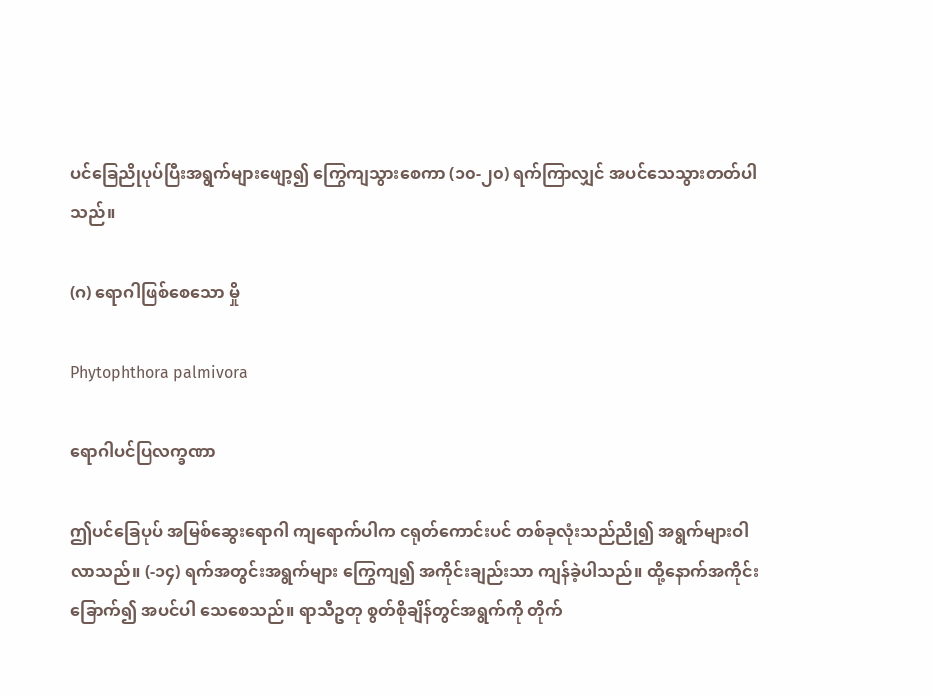ပင်ခြေညိုပုပ်ပြီးအရွက်များဖျော့၍ ကြွေကျသွားစေကာ (၁၀-၂၀) ရက်ကြာလျှင် အပင်သေသွားတတ်ပါသည်။

(ဂ) ရောဂါဖြစ်စေသော မှို

Phytophthora palmivora

ရောဂါပင်ပြလက္ခဏာ

ဤပင်ခြေပုပ် အမြစ်ဆွေးရောဂါ ကျရောက်ပါက ငရုတ်ကောင်းပင် တစ်ခုလုံးသည်ညို၍ အရွက်များဝါလာသည်။ (-၁၄) ရက်အတွင်းအရွက်များ ကြွေကျ၍ အကိုင်းချည်းသာ ကျန်ခဲ့ပါသည်။ ထို့နောက်အကိုင်းခြောက်၍ အပင်ပါ သေစေသည်။ ရာသီဥတု စွတ်စိုချိန်တွင်အရွက်ကို တိုက်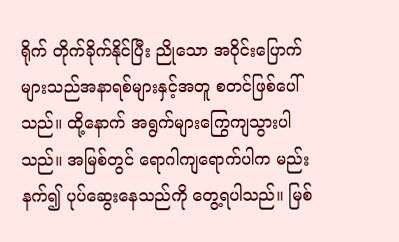ရိုက် တိုက်ခိုက်နိုင်ပြီး ညိုသော အဝိုင်းပြောက်များသည်အနာရစ်များနှင့်အတူ စတင်ဖြစ်ပေါ်သည်။ ထို့နောက် အရွက်များကြွေကျသွားပါသည်။ အမြစ်တွင် ရောဂါကျရောက်ပါက မည်းနက်၍ ပုပ်ဆွေးနေသည်ကို တွေ့ရပါသည်။ မြစ်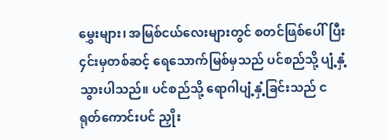မွှေးများ၊ အမြစ်ငယ်လေးများတွင် စတင်ဖြစ်ပေါ်ပြီး ၄င်းမှတစ်ဆင့် ရေသောက်မြစ်မှသည် ပင်စည်သို့ ပျံ့နှံ့သွားပါသည်။ ပင်စည်သို့ ရောဂါပျံ့နှံ့ခြင်းသည် ငရုတ်ကောင်းပင် ညှိုး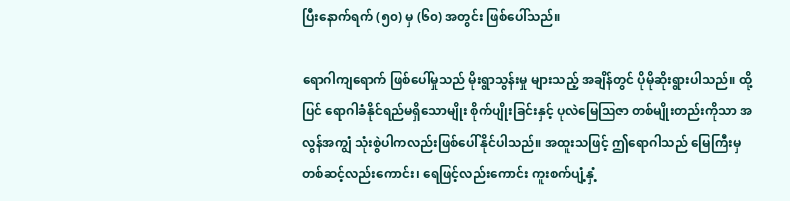ပြီးနောက်ရက် (၅၀) မှ (၆၀) အတွင်း ဖြစ်ပေါ်သည်။

ရောဂါကျရောက် ဖြစ်ပေါ်မှုသည် မိုးရွာသွန်းမှု များသည့် အချိန်တွင် ပိုမိုဆိုးရွားပါသည်။ ထို့ပြင် ရောဂါခံနိုင်ရည်မရှိသောမျိုး စိုက်ပျိုးခြင်းနှင့် ပုလဲမြေဩဇာ တစ်မျိုးတည်းကိုသာ အလွန်အကျွံ သုံးစွဲပါကလည်းဖြစ်ပေါ်နိုင်ပါသည်။ အထူးသဖြင့် ဤရောဂါသည် မြေကြီးမှတစ်ဆင့်လည်းကောင်း၊ ရေဖြင့်လည်းကောင်း ကူးစက်ပျံ့နှံ့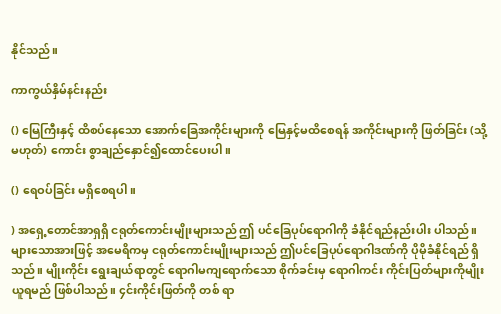နိုင်သည်။

ကာကွယ်နှိမ်နင်းနည်း

() မြေကြီးနှင့် ထိစပ်နေသော အောက်ခြေအကိုင်းများကို မြေနှင့်မထိစေရန် အကိုင်းများကို ဖြတ်ခြင်း (သို့မဟုတ်) ကောင်း စွာချည်နှောင်၍ထောင်ပေးပါ။

() ရေဝပ်ခြင်း မရှိစေရပါ။

) အရှေ့တောင်အာရှရှိ ငရုတ်ကောင်းမျိုးများသည် ဤ ပင်ခြေပုပ်ရောဂါကို ခံနိုင်ရည်နည်းပါး ပါသည်။ များသောအားဖြင့် အမေရိကမှ ငရုတ်ကောင်းမျိုးများသည် ဤပင်ခြေပုပ်ရောဂါဒဏ်ကို ပိုမိုခံနိုင်ရည် ရှိသည်။ မျိုးကိုင်း ရွေးချယ်ရာတွင် ရောဂါမကျရောက်သော စိုက်ခင်းမှ ရောဂါကင်း ကိုင်းပြတ်များကိုမျိုးယူရမည် ဖြစ်ပါသည်။ ၄င်းကိုင်းဖြတ်ကို တစ် ရာ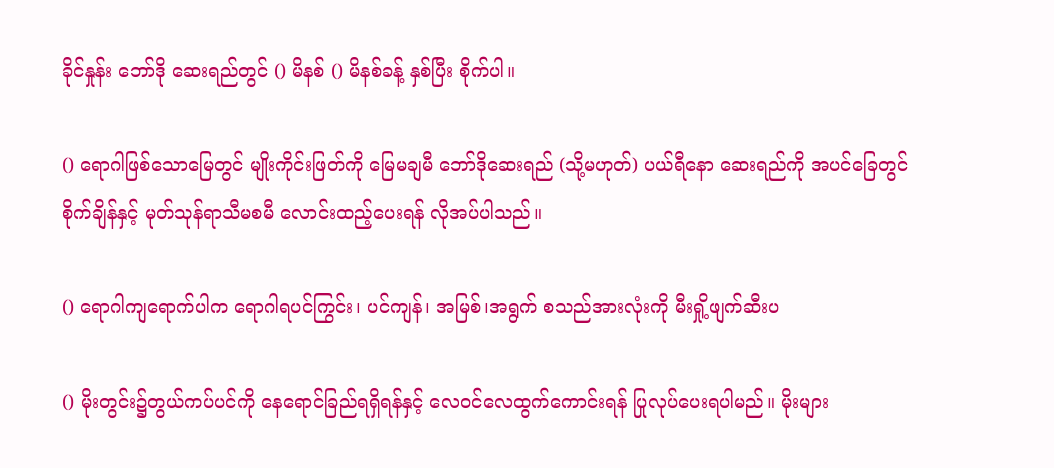ခိုင်နှုန်း ဘော်ဒို ဆေးရည်တွင် () မိနစ် () မိနစ်ခန့် နှစ်ပြီး စိုက်ပါ။

() ရောဂါဖြစ်သောမြေတွင် မျိုးကိုင်းဖြတ်ကို မြေမချမီ ဘော်ဒိုဆေးရည် (သို့မဟုတ်) ပယ်ရီနော ဆေးရည်ကို အပင်ခြေတွင် စိုက်ချိန်နှင့် မုတ်သုန်ရာသီမစမီ လောင်းထည့်ပေးရန် လိုအပ်ပါသည်။

() ရောဂါကျရောက်ပါက ရောဂါရပင်ကြွင်း၊ ပင်ကျန်၊ အမြစ်၊အရွက် စသည်အားလုံးကို မီးရှို့ဖျက်ဆီးပ

() မိုးတွင်း၌တွယ်ကပ်ပင်ကို နေရောင်ခြည်ရရှိရန်နှင့် လေဝင်လေထွက်ကောင်းရန် ပြုလုပ်ပေးရပါမည်။ မိုးများ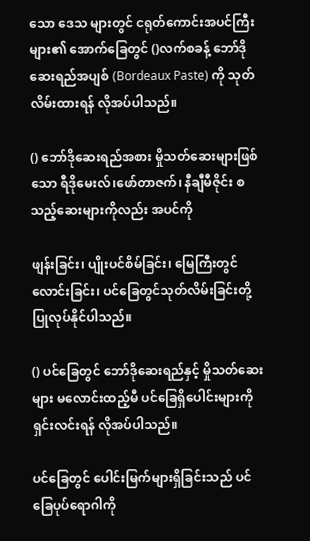သော ဒေသ များတွင် ငရုတ်ကောင်းအပင်ကြီးများ၏ အောက်ခြေတွင် ()လက်စခန့် ဘော်ဒိုဆေးရည်အပျစ် (Bordeaux Paste) ကို သုတ်လိမ်းထားရန် လိုအပ်ပါသည်။

() ဘော်ဒိုဆေးရည်အစား မှိုသတ်ဆေးများဖြစ်သော ရီဒိုမေးလ်၊ဖော်တာဇက်၊ နီချီမီဇိုင်း စသည့်ဆေးများကိုလည်း အပင်ကို

ဖျန်းခြင်း၊ ပျိုးပင်စိမ်ခြင်း၊ မြေကြီးတွင် လောင်းခြင်း၊ ပင်ခြေတွင်သုတ်လိမ်းခြင်းတို့ ပြုလုပ်နိုင်ပါသည်။

() ပင်ခြေတွင် ဘော်ဒိုဆေးရည်နှင့် မှိုသတ်ဆေးများ မလောင်းထည့်မီ ပင်ခြေရှိပေါင်းများကို ရှင်းလင်းရန် လိုအပ်ပါသည်။

ပင်ခြေတွင် ပေါင်းမြက်များရှိခြင်းသည် ပင်ခြေပုပ်ရောဂါကို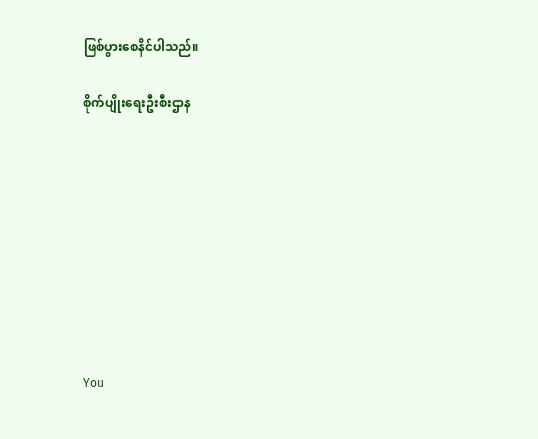ဖြစ်ပွားစေနိင်ပါသည်။

စိုက်ပျိုးရေးဦးစီးဌာန









You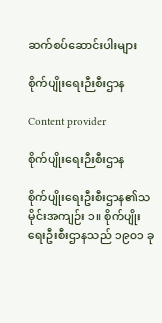ဆက်စပ်ဆောင်းပါးများ

စိုက်ပျိုးရေးဉီးစီးဌာန

Content provider

စိုက်ပျိုးရေးဉီးစီးဌာန

စိုက်ပျိုးရေးဦးစီးဌာန၏သမိုင်းအကျဉ်း ၁။ စိုက်ပျိုးရေးဦးစီးဌာနသည် ၁၉၀၁ ခု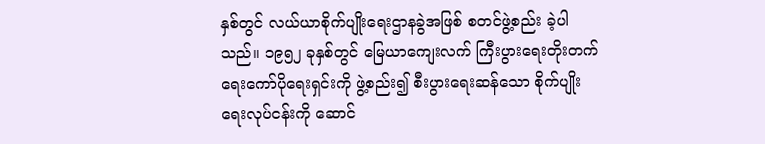နှစ်တွင် လယ်ယာစိုက်ပျိုးရေးဌာနခွဲအဖြစ် စတင်ဖွဲ့စည်း ခဲ့ပါသည်။ ၁၉၅၂ ခုနှစ်တွင် မြေယာကျေးလက် ကြီးပွားရေးတိုးတက်ရေးကော်ပိုရေးရှင်းကို ဖွဲ့စည်း၍ စီးပွားရေးဆန်သော စိုက်ပျိုးရေးလုပ်ငန်းကို ဆောင်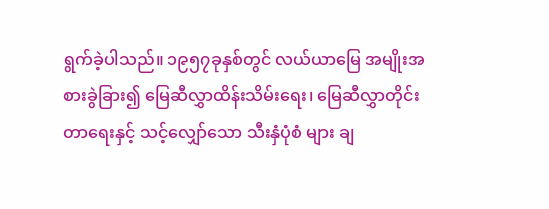ရွက်ခဲ့ပါသည်။ ၁၉၅၇ခုနှစ်တွင် လယ်ယာမြေ အမျိုးအစားခွဲခြား၍ မြေဆီလွှာထိန်းသိမ်းရေး၊ မြေဆီလွှာတိုင်းတာရေးနှင့် သင့်လျှော်သော သီးနှံပုံစံ များ ချ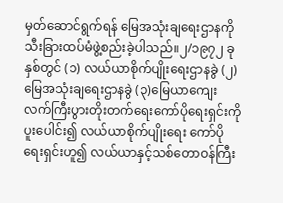မှတ်ဆောင်ရွက်ရန် မြေအသုံးချရေးဌာနကို သီးခြားထပ်မံဖွဲ့စည်းခဲ့ပါသည်။၂/၁၉၇၂ ခုနှစ်တွင် (၁) လယ်ယာစိုက်ပျိုးရေးဌာနခွဲ (၂)မြေအသုံးချရေးဌာနခွဲ (၃)မြေယာကျေးလက်ကြီးပွားတိုးတက်ရေးကော်ပိုရေးရှင်းကို ပူးပေါင်း၍ လယ်ယာစိုက်ပျိုးရေး ကော်ပိုရေးရှင်းဟူ၍ လယ်ယာနှင့်သစ်တောဝန်ကြီး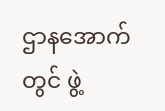ဌာနအောက်တွင် ဖွဲ့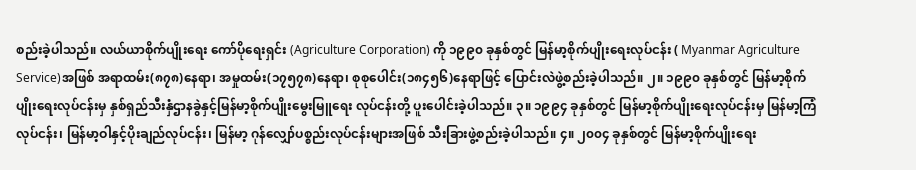စည်းခဲ့ပါသည်။ လယ်ယာစိုက်ပျိုးရေး ကော်ပိုရေးရှင်း (Agriculture Corporation) ကို ၁၉၉၀ ခုနှစ်တွင် မြန်မာ့စိုက်ပျိုးရေးလုပ်ငန်း ( Myanmar Agriculture Service)အဖြစ် အရာထမ်း(၈၇၈)နေရာ၊ အမှုထမ်း(၁၇၅၇၈)နေရာ၊ စုစုပေါင်း(၁၈၄၅၆)နေရာဖြင့် ပြောင်းလဲဖွဲ့စည်းခဲ့ပါသည်။ ၂။ ၁၉၉၀ ခုနှစ်တွင် မြန်မာ့စိုက်ပျိုးရေးလုပ်ငန်းမှ နှစ်ရှည်သီးနှံဌာနခွဲနှင့်မြန်မာ့စိုက်ပျိုးမွေးမြူရေး လုပ်ငန်းတို့ ပူးပေါင်းခဲ့ပါသည်။ ၃။ ၁၉၉၄ ခုနှစ်တွင် မြန်မာ့စိုက်ပျိုးရေးလုပ်ငန်းမှ မြန်မာ့ကြံလုပ်ငန်း၊ မြန်မာ့ဝါနှင့်ပိုးချည်လုပ်ငန်း၊ မြန်မာ့ ဂုန်လျှော်ပစ္စည်းလုပ်ငန်းများအဖြစ် သီးခြားဖွဲ့စည်းခဲ့ပါသည်။ ၄။ ၂၀၀၄ ခုနှစ်တွင် မြန်မာ့စိုက်ပျိုးရေး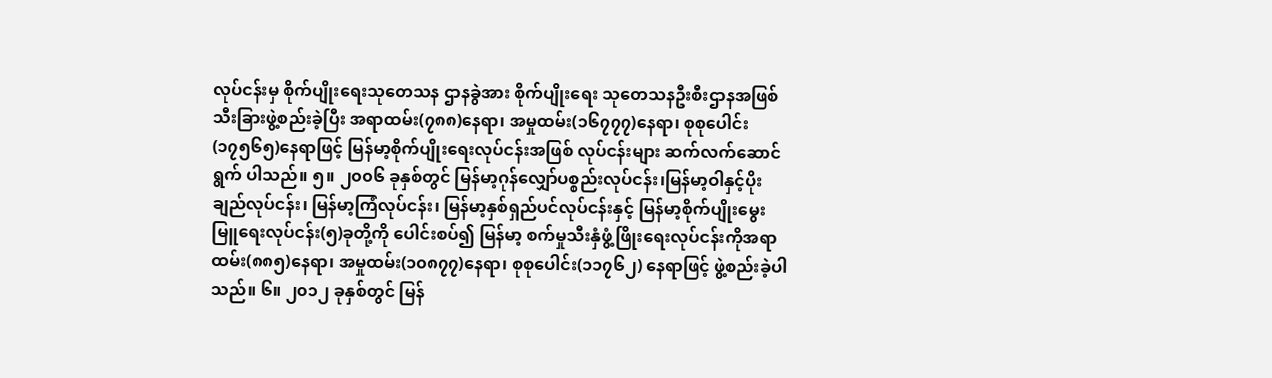လုပ်ငန်းမှ စိုက်ပျိုးရေးသုတေသန ဌာနခွဲအား စိုက်ပျိုးရေး သုတေသနဦးစီးဌာနအဖြစ် သီးခြားဖွဲ့စည်းခဲ့ပြီး အရာထမ်း(၇၈၈)နေရာ၊ အမှုထမ်း(၁၆၇၇၇)နေရာ၊ စုစုပေါင်း(၁၇၅၆၅)နေရာဖြင့် မြန်မာ့စိုက်ပျိုးရေးလုပ်ငန်းအဖြစ် လုပ်ငန်းများ ဆက်လက်ဆောင်ရွက် ပါသည်။ ၅။ ၂၀၀၆ ခုနှစ်တွင် မြန်မာ့ဂုန်လျှော်ပစ္စည်းလုပ်ငန်း၊မြန်မာ့ဝါနှင့်ပိုးချည်လုပ်ငန်း၊ မြန်မာ့ကြံလုပ်ငန်း၊ မြန်မာ့နှစ်ရှည်ပင်လုပ်ငန်းနှင့် မြန်မာ့စိုက်ပျိုးမွေးမြူရေးလုပ်ငန်း(၅)ခုတို့ကို ပေါင်းစပ်၍ မြန်မာ့ စက်မှုသီးနှံဖွံ့ဖြိုးရေးလုပ်ငန်းကိုအရာထမ်း(၈၈၅)နေရာ၊ အမှုထမ်း(၁၀၈၇၇)နေရာ၊ စုစုပေါင်း(၁၁၇၆၂) နေရာဖြင့် ဖွဲ့စည်းခဲ့ပါသည်။ ၆။ ၂၀၁၂ ခုနှစ်တွင် မြန်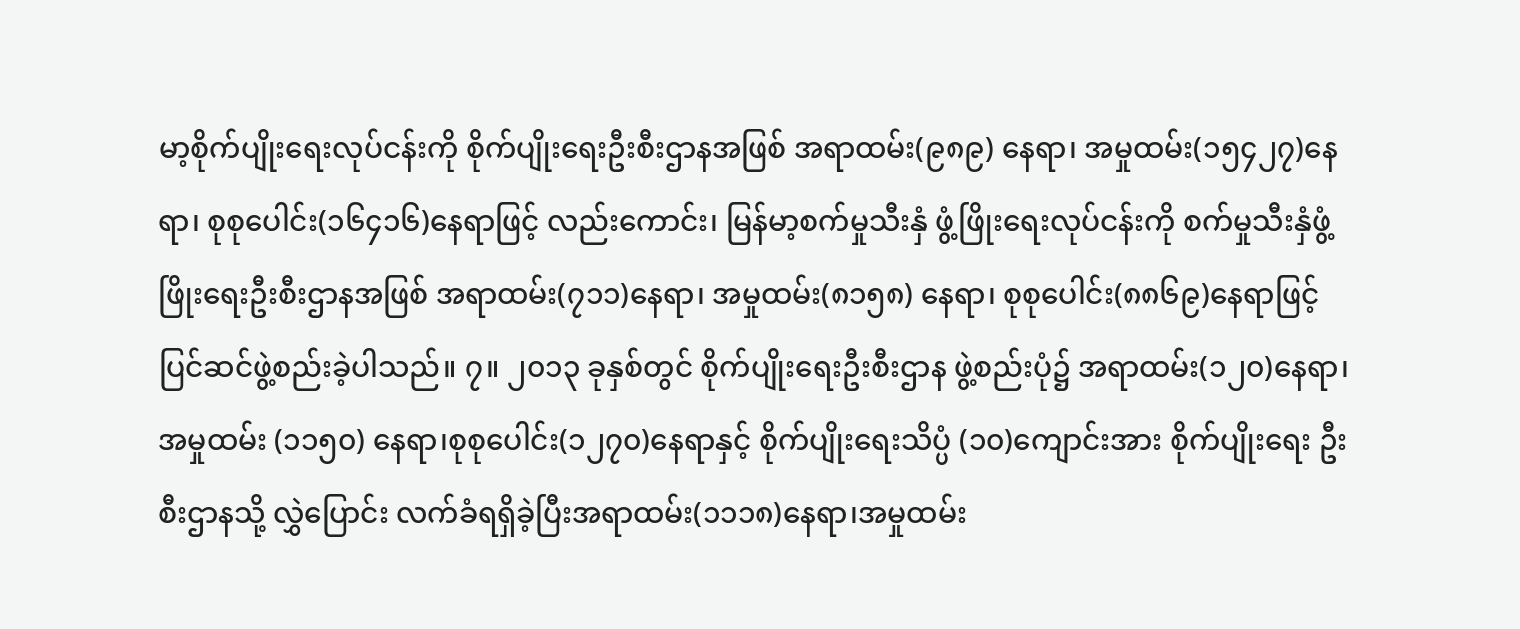မာ့စိုက်ပျိုးရေးလုပ်ငန်းကို စိုက်ပျိုးရေးဦးစီးဌာနအဖြစ် အရာထမ်း(၉၈၉) နေရာ၊ အမှုထမ်း(၁၅၄၂၇)နေရာ၊ စုစုပေါင်း(၁၆၄၁၆)နေရာဖြင့် လည်းကောင်း၊ မြန်မာ့စက်မှုသီးနှံ ဖွံ့ဖြိုးရေးလုပ်ငန်းကို စက်မှုသီးနှံဖွံ့ဖြိုးရေးဦးစီးဌာနအဖြစ် အရာထမ်း(၇၁၁)နေရာ၊ အမှုထမ်း(၈၁၅၈) နေရာ၊ စုစုပေါင်း(၈၈၆၉)နေရာဖြင့် ပြင်ဆင်ဖွဲ့စည်းခဲ့ပါသည်။ ၇။ ၂၀၁၃ ခုနှစ်တွင် စိုက်ပျိုးရေးဦးစီးဌာန ဖွဲ့စည်းပုံ၌ အရာထမ်း(၁၂၀)နေရာ၊ အမှုထမ်း (၁၁၅၀) နေရာ၊စုစုပေါင်း(၁၂၇၀)နေရာနှင့် စိုက်ပျိုးရေးသိပ္ပံ (၁၀)ကျောင်းအား စိုက်ပျိုးရေး ဦးစီးဌာနသို့ လွှဲပြောင်း လက်ခံရရှိခဲ့ပြီးအရာထမ်း(၁၁၁၈)နေရာ၊အမှုထမ်း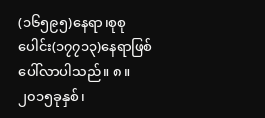(၁၆၅၉၅)နေရာ၊စုစုပေါင်း(၁၇၇၁၃)နေရာဖြစ်ပေါ်လာပါသည်။ ၈။ ၂၀၁၅ခုနှစ်၊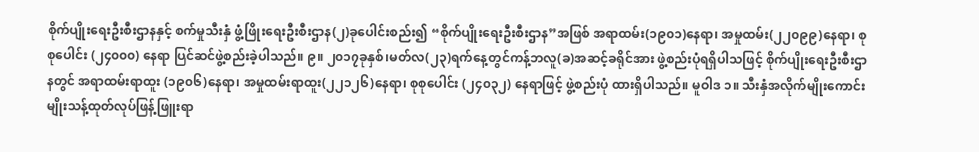စိုက်ပျိုးရေးဦးစီးဌာနနှင့် စက်မှုသီးနှံ ဖွံ့ဖြိုးရေးဦးစီးဌာန(၂)ခုပေါင်းစည်း၍ “စိုက်ပျိုးရေးဦးစီးဌာန”အဖြစ် အရာထမ်း(၁၉၀၁)နေရာ၊ အမှုထမ်း(၂၂၀၉၉)နေရာ၊ စုစုပေါင်း (၂၄၀၀၀) နေရာ ပြင်ဆင်ဖွဲ့စည်းခဲ့ပါသည်။ ၉။ ၂၀၁၇ခုနှစ်၊မတ်လ(၂၃)ရက်နေ့တွင်ကန့်ဘလူ(ခ)အဆင့်ခရိုင်အား ဖွဲ့စည်းပုံရရှိပါသဖြင့် စိုက်ပျိုးရေးဦးစီးဌာနတွင် အရာထမ်းရာထူး (၁၉၀၆)နေရာ၊ အမှုထမ်းရာထူး(၂၂၁၂၆)နေရာ၊ စုစုပေါင်း (၂၄၀၃၂) နေရာဖြင့် ဖွဲ့စည်းပုံ ထားရှိပါသည်။ မူဝါဒ ၁။ သီးနှံအလိုက်မျိုးကောင်းမျိုးသန့်ထုတ်လုပ်ဖြန့်ဖြူးရာ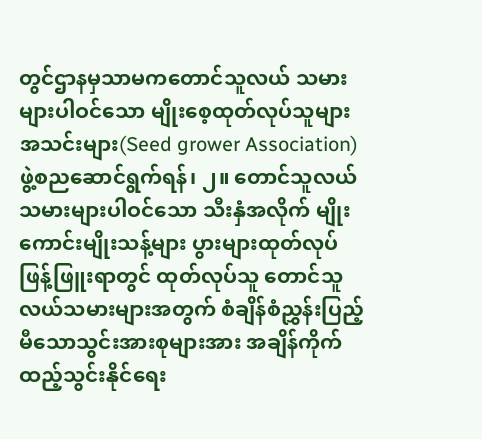တွင်ဌာနမှသာမကတောင်သူလယ် သမားများပါဝင်သော မျိုးစေ့ထုတ်လုပ်သူများ အသင်းများ(Seed grower Association)ဖွဲ့စညဆောင်ရွက်ရန်၊ ၂။ တောင်သူလယ်သမားများပါဝင်သော သီးနှံအလိုက် မျိုးကောင်းမျိုးသန့်များ ပွားများထုတ်လုပ်ဖြန့်ဖြူးရာတွင် ထုတ်လုပ်သူ တောင်သူလယ်သမားများအတွက် စံချိန်စံညွှန်းပြည့်မီသောသွင်းအားစုများအား အချိန်ကိုက်ထည့်သွင်းနိုင်ရေး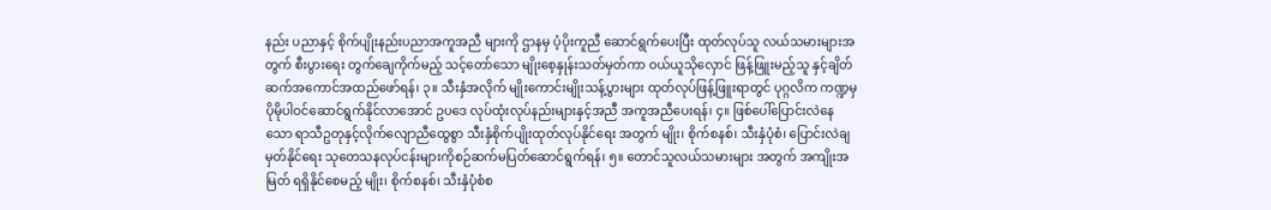နည်း ပညာနှင့် စိုက်ပျိုးနည်းပညာအကူအညီ များကို ဌာနမှ ပံ့ပိုးကူညီ ဆောင်ရွက်ပေးပြီး ထုတ်လုပ်သူ လယ်သမားများအတွက် စီးပွားရေး တွက်ချေကိုက်မည့် သင့်တော်သော မျိုးစေ့နှုန်းသတ်မှတ်ကာ ဝယ်ယူသိုလှောင် ဖြန့်ဖြူးမည့်သူ နှင့်ချိတ်ဆက်အကောင်အထည်ဖော်ရန်၊ ၃။ သီးနှံအလိုက် မျိုးကောင်းမျိုးသန့်ပွားများ ထုတ်လုပ်ဖြန့်ဖြူးရာတွင် ပုဂ္ဂလိက ကဏ္ဍမှပိုမိုပါဝင်ဆောင်ရွက်နိုင်လာအောင် ဥပဒေ လုပ်ထုံးလုပ်နည်းများနှင့်အညီ အကူအညီပေးရန်၊ ၄။ ဖြစ်ပေါ်ပြောင်းလဲနေသော ရာသီဥတုနှင့်လိုက်လျောညီထွေစွာ သီးနှံစိုက်ပျိုးထုတ်လုပ်နိုင်ရေး အတွက် မျိုး၊ စိုက်စနစ်၊ သီးနှံပုံစံ၊ ပြောင်းလဲချမှတ်နိုင်ရေး သုတေသနလုပ်ငန်းများကိုစဉ်ဆက်မပြတ်ဆောင်ရွက်ရန်၊ ၅။ တောင်သူလယ်သမားများ အတွက် အကျိုးအမြတ် ရရှိနိုင်စေမည့် မျိုး၊ စိုက်စနစ်၊ သီးနှံပုံစံစ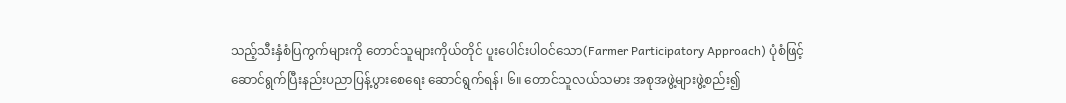သည့်သီးနှံစံပြကွက်များကို တောင်သူများကိုယ်တိုင် ပူးပေါင်းပါဝင်သော(Farmer Participatory Approach) ပုံစံဖြင့်ဆောင်ရွက်ပြီးနည်းပညာပြန့်ပွားစေရေး ဆောင်ရွက်ရန်၊ ၆။ တောင်သူလယ်သမား အစုအဖွဲ့များဖွဲ့စည်း၍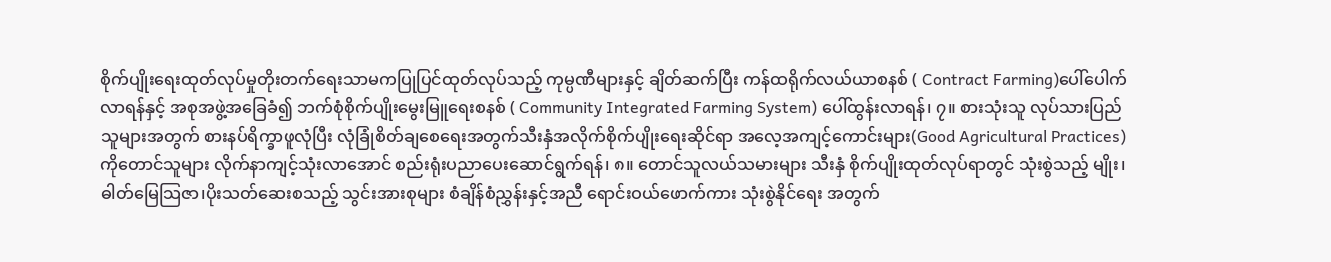စိုက်ပျိုးရေးထုတ်လုပ်မှုတိုးတက်ရေးသာမကပြုပြင်ထုတ်လုပ်သည့် ကုမ္ပဏီများနှင့် ချိတ်ဆက်ပြီး ကန်ထရိုက်လယ်ယာစနစ် ( Contract Farming)ပေါ်ပေါက် လာရန်နှင့် အစုအဖွဲ့အခြေခံ၍ ဘက်စုံစိုက်ပျိုးမွေးမြူရေးစနစ် ( Community Integrated Farming System) ပေါ်ထွန်းလာရန်၊ ၇။ စားသုံးသူ လုပ်သားပြည်သူများအတွက် စားနပ်ရိက္ခာဖူလုံပြီး လုံခြုံစိတ်ချစေရေးအတွက်သီးနှံအလိုက်စိုက်ပျိုးရေးဆိုင်ရာ အလေ့အကျင့်ကောင်းများ(Good Agricultural Practices) ကိုတောင်သူများ လိုက်နာကျင့်သုံးလာအောင် စည်းရုံးပညာပေးဆောင်ရွက်ရန်၊ ၈။ တောင်သူလယ်သမားများ သီးနှံ စိုက်ပျိုးထုတ်လုပ်ရာတွင် သုံးစွဲသည့် မျိုး၊ ဓါတ်မြေသြဇာ၊ပိုးသတ်ဆေးစသည့် သွင်းအားစုများ စံချိန်စံညွှန်းနှင့်အညီ ရောင်းဝယ်ဖောက်ကား သုံးစွဲနိုင်ရေး အတွက်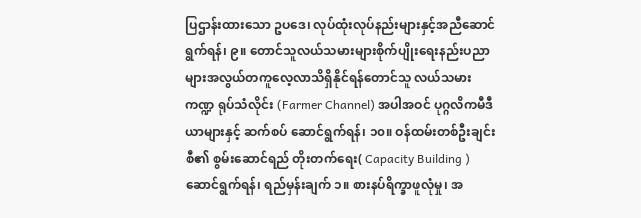ပြဌာန်းထားသော ဥပဒေ၊ လုပ်ထုံးလုပ်နည်းများနှင့်အညီဆောင်ရွက်ရန်၊ ၉။ တောင်သူလယ်သမားများစိုက်ပျိုးရေးနည်းပညာများအလွယ်တကူလေ့လာသိရှိနိုင်ရန်တောင်သူ လယ်သမားကဏ္ဍ ရုပ်သံလိုင်း (Farmer Channel) အပါအဝင် ပုဂ္ဂလိကမီဒီယာများနှင့် ဆက်စပ် ဆောင်ရွက်ရန်၊ ၁၀။ ဝန်ထမ်းတစ်ဦးချင်းစီ၏ စွမ်းဆောင်ရည် တိုးတက်ရေး( Capacity Building ) ဆောင်ရွက်ရန်၊ ရည်မှန်းချက် ၁။ စားနပ်ရိက္ခာဖူလုံမှု၊ အ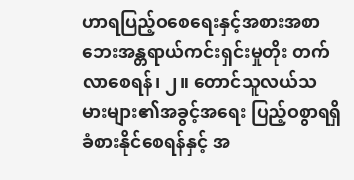ဟာရပြည့်ဝစေရေးနှင့်အစားအစာဘေးအန္တရာယ်ကင်းရှင်းမှုတိုး တက်လာစေရန်၊ ၂။ တောင်သူလယ်သမားများ၏အခွင့်အရေး ပြည့်ဝစွာရရှိ ခံစားနိုင်စေရန်နှင့် အ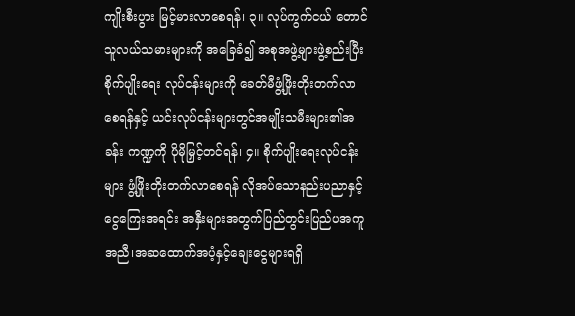ကျိုးစီးပွား မြင့်မားလာစေရန်၊ ၃။ လုပ်ကွက်ငယ် တောင်သူလယ်သမားများကို အခြေခံ၍ အစုအဖွဲ့များဖွဲ့စည်းပြီး စိုက်ပျိုးရေး လုပ်ငန်းများကို ခေတ်မီဖွံ့ဖြိုးတိုးတက်လာစေရန်နှင့် ယင်းလုပ်ငန်းများတွင်အမျိုးသမီးများ၏အခန်း ကဏ္ဍကို ပိုမိုမြှင့်တင်ရန်၊ ၄။ စိုက်ပျိုးရေးလုပ်ငန်းများ ဖွံ့ဖြိုးတိုးတက်လာစေရန် လိုအပ်သောနည်းပညာနှင့်ငွေကြေးအရင်း အနှီးများအတွက်ပြည်တွင်းပြည်ပအကူအညီ၊အဆထောက်အပံ့နှင့်ချေးငွေများရရှိ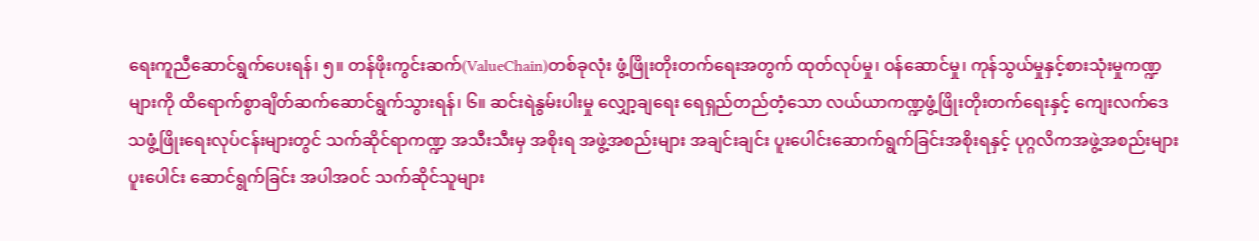ရေးကူညီဆောင်ရွက်ပေးရန်၊ ၅။ တန်ဖိုးကွင်းဆက်(ValueChain)တစ်ခုလုံး ဖွံ့ဖြိုးတိုးတက်ရေးအတွက် ထုတ်လုပ်မှု၊ ဝန်ဆောင်မှု၊ ကုန်သွယ်မှုနှင့်စားသုံးမှုကဏ္ဍများကို ထိရောက်စွာချိတ်ဆက်ဆောင်ရွက်သွားရန်၊ ၆။ ဆင်းရဲနွမ်းပါးမှု လျှော့ချရေး ရေရှည်တည်တံ့သော လယ်ယာကဏ္ဍဖွံ့ဖြိုးတိုးတက်ရေးနှင့် ကျေးလက်ဒေသဖွံ့ဖြိုးရေးလုပ်ငန်းများတွင် သက်ဆိုင်ရာကဏ္ဍ အသီးသီးမှ အစိုးရ အဖွဲ့အစည်းများ အချင်းချင်း ပူးပေါင်းဆောက်ရွက်ခြင်းအစိုးရနှင့် ပုဂ္ဂလိကအဖွဲ့အစည်းများပူးပေါင်း ဆောင်ရွက်ခြင်း အပါအဝင် သက်ဆိုင်သူများ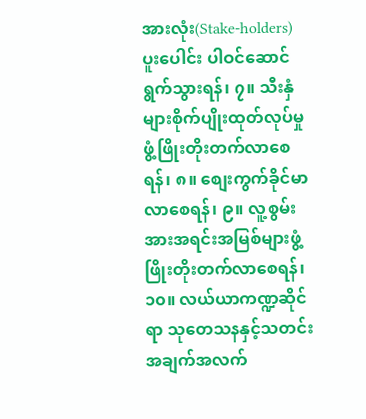အားလုံး(Stake-holders)ပူးပေါင်း ပါဝင်ဆောင်ရွက်သွားရန်၊ ၇။ သီးနှံများစိုက်ပျိုးထုတ်လုပ်မှုဖွံ့ဖြိုးတိုးတက်လာစေရန်၊ ၈။ စျေးကွက်ခိုင်မာလာစေရန်၊ ၉။ လူ့စွမ်းအားအရင်းအမြစ်များဖွံ့ဖြိုးတိုးတက်လာစေရန်၊ ၁၀။ လယ်ယာကဏ္ဍဆိုင်ရာ သုတေသနနှင့်သတင်းအချက်အလက်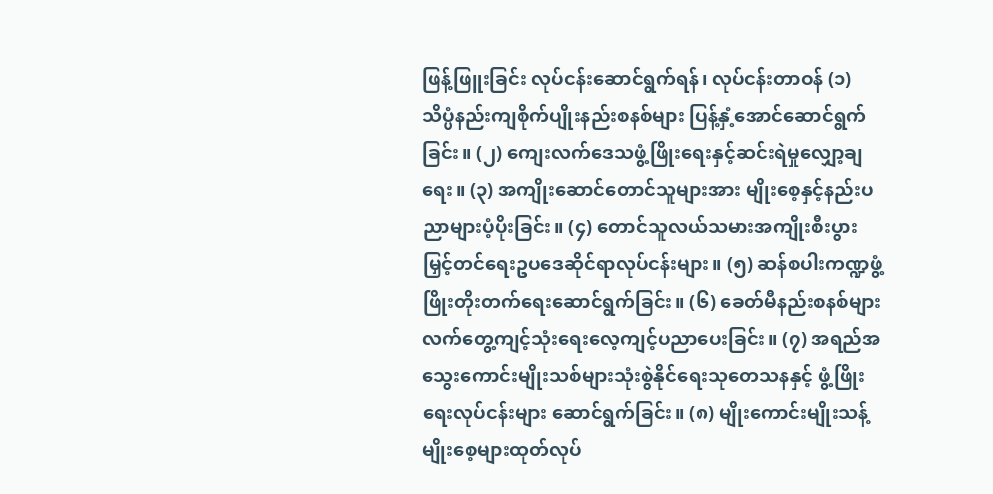ဖြန့်ဖြူးခြင်း လုပ်ငန်းဆောင်ရွက်ရန်၊ လုပ်ငန်းတာဝန် (၁) သိပ္ပံနည်းကျစိုက်ပျိုးနည်းစနစ်များ ပြန့်နှံ့အောင်ဆောင်ရွက်ခြင်း။ (၂) ကျေးလက်ဒေသဖွံ့ဖြိုးရေးနှင့်ဆင်းရဲမှုလျှော့ချရေး။ (၃) အကျိုးဆောင်တောင်သူများအား မျိုးစေ့နှင့်နည်းပညာများပံ့ပိုးခြင်း။ (၄) တောင်သူလယ်သမားအကျိုးစီးပွားမြှင့်တင်ရေးဥပဒေဆိုင်ရာလုပ်ငန်းများ။ (၅) ဆန်စပါးကဏ္ဍဖွံ့ဖြိုးတိုးတက်ရေးဆောင်ရွက်ခြင်း။ (၆) ခေတ်မီနည်းစနစ်များလက်တွေ့ကျင့်သုံးရေးလေ့ကျင့်ပညာပေးခြင်း။ (၇) အရည်အသွေးကောင်းမျိုးသစ်များသုံးစွဲနိုင်ရေးသုတေသနနှင့် ဖွံ့ဖြိုးရေးလုပ်ငန်းများ ဆောင်ရွက်ခြင်း။ (၈) မျိုးကောင်းမျိုးသန့်မျိုးစေ့များထုတ်လုပ်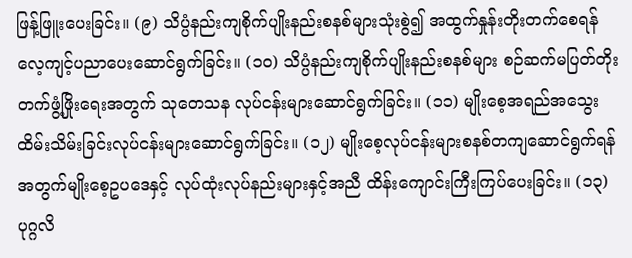ဖြန့်ဖြူးပေးခြင်း။ (၉) သိပ္ပံနည်းကျစိုက်ပျိုးနည်းစနစ်များသုံးစွဲ၍ အထွက်နှုန်းတိုးတက်စေရန် လေ့ကျင့်ပညာပေးဆောင်ရွက်ခြင်း။ (၁၀) သိပ္ပံနည်းကျစိုက်ပျိုးနည်းစနစ်များ စဉ်ဆက်မပြတ်တိုးတက်ဖွံ့ဖြိုးရေးအတွက် သုတေသန လုပ်ငန်းများဆောင်ရွက်ခြင်း။ (၁၁) မျိုးစေ့အရည်အသွေးထိမ်းသိမ်းခြင်းလုပ်ငန်းများဆောင်ရွက်ခြင်း။ (၁၂) မျိုးစေ့လုပ်ငန်းများစနစ်တကျဆောင်ရွက်ရန်အတွက်မျိုးစေ့ဥပဒေနှင့် လုပ်ထုံးလုပ်နည်းများနှင့်အညီ ထိန်းကျောင်းကြီးကြပ်ပေးခြင်း။ (၁၃) ပုဂ္ဂလိ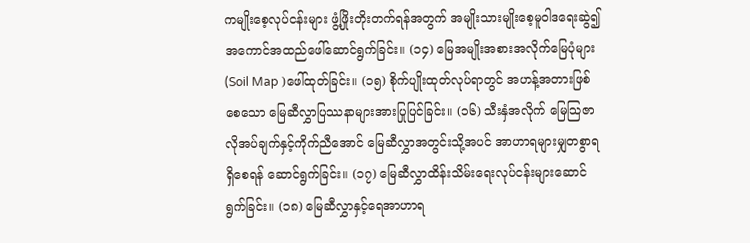ကမျိုးစေ့လုပ်ငန်းများ ဖွံ့ဖြိုးတိုးတက်ရန်အတွက် အမျိုးသားမျိုးစေ့မူဝါဒရေးဆွဲ၍ အကောင်အထည်ဖေါ်ဆောင်ရွက်ခြင်း။ (၁၄) မြေအမျိုးအစားအလိုက်မြေပုံများ (Soil Map )ဖေါ်ထုတ်ခြင်း။ (၁၅) စိုက်ပျိုးထုတ်လုပ်ရာတွင် အဟန့်အတားဖြစ်စေသော မြေဆီလွှာပြဿနာများအားပြုပြင်ခြင်း။ (၁၆) သီးနှံအလိုက် မြေသြဇာလိုအပ်ချက်နှင့်ကိုက်ညီအောင် မြေဆီလွှာအတွင်းသို့အပင် အာဟာရများမျှတစွာရရှိစေရန် ဆောင်ရွက်ခြင်း။ (၁၇) မြေဆီလွှာထိန်းသိမ်းရေးလုပ်ငန်းများဆောင်ရွက်ခြင်း။ (၁၈) မြေဆီလွှာနှင့်ရေအာဟာရ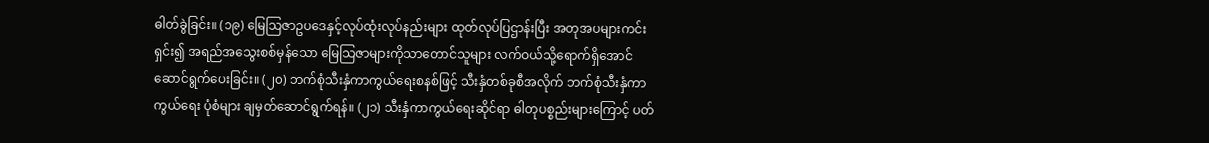ဓါတ်ခွဲခြင်း။ (၁၉) မြေသြဇာဥပဒေနှင့်လုပ်ထုံးလုပ်နည်းများ ထုတ်လုပ်ပြဌာန်းပြီး အတုအပများကင်းရှင်း၍ အရည်အသွေးစစ်မှန်သော မြေသြဇာများကိုသာတောင်သူများ လက်ဝယ်သို့ရောက်ရှိအောင် ဆောင်ရွက်ပေးခြင်း။ (၂၀) ဘက်စုံသီးနှံကာကွယ်ရေးစနစ်ဖြင့် သီးနှံတစ်ခုစီအလိုက် ဘက်စုံသီးနှံကာကွယ်ရေး ပုံစံများ ချမှတ်ဆောင်ရွက်ရန်။ (၂၁) သီးနှံကာကွယ်ရေးဆိုင်ရာ ဓါတုပစ္စည်းများကြောင့် ပတ်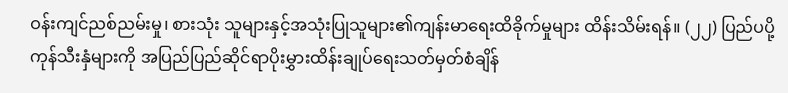ဝန်းကျင်ညစ်ညမ်းမှု၊ စားသုံး သူများနှင့်အသုံးပြုသူများ၏ကျန်းမာရေးထိခိုက်မှုများ ထိန်းသိမ်းရန်။ (၂၂) ပြည်ပပို့ကုန်သီးနှံများကို အပြည်ပြည်ဆိုင်ရာပိုးမွှားထိန်းချုပ်ရေးသတ်မှတ်စံချိန်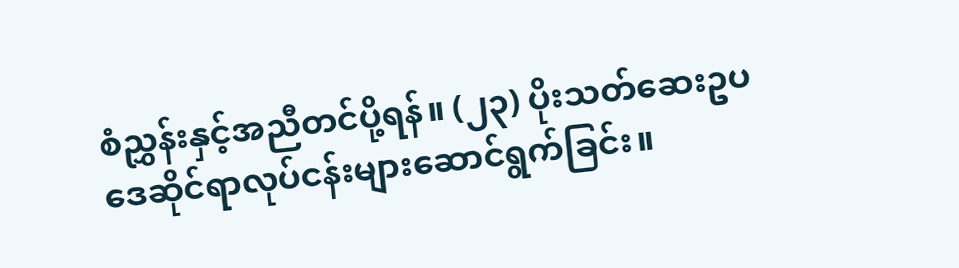စံညွှန်းနှင့်အညီတင်ပို့ရန်။ (၂၃) ပိုးသတ်ဆေးဥပဒေဆိုင်ရာလုပ်ငန်းများဆောင်ရွက်ခြင်း။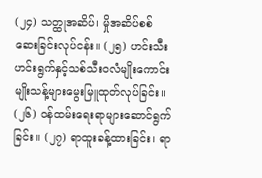(၂၄) သတ္ထုအဆိပ်၊ မှိုအဆိပ်စစ်ဆေးခြင်းလုပ်ငန်း။ (၂၅) ဟင်းသီးဟင်းရွက်နှင့်သစ်သီးဝလံမျိုးကောင်းမျိုးသန့်များမွေးမြူထုတ်လုပ်ခြင်း။ (၂၆) ဝန်ထမ်းရေးရာများဆောင်ရွက်ခြင်း။ (၂၇) ရာထူးခန့်ထားခြင်း၊ ရာ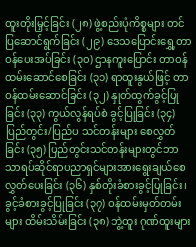ထူးတိုးမြှင့်ခြင်း (၂၈) ဖွဲ့စည်းပုံကိစ္စများ တင်ပြဆောင်ရွက်ခြင်း (၂၉) ဒေသပြောင်းရွှေ့တာဝန်ပေးအပ်ခြင်း (၃၀) ဌာနကူးပြောင်း တာဝန်ထမ်းဆောင်စေခြင်း (၃၁) ရာထူးနွယ်ဖြင့် တာဝန်ထမ်းဆောင်ခြင်း (၃၂) နှုတ်ထွက်ခွင့်ပြုခြင်း (၃၃) ကွယ်လွန်ရပ်စဲ ခွင့်ပြုခြင်း (၃၄) ပြည်တွင်း/ပြည်ပ သင်တန်းများ စေလွှတ်ခြင်း (၃၅) ပြည်တွင်းသင်တန်းများတွင်ဘာသာရပ်ဆိုင်ရာပညာရှင်များအားရွေးချယ်စေလွှတ်ပေးခြင်း (၃၆) နှစ်တိုးခံစားခွင့်ပြုခြင်း၊ ခွင့်ခံစားခွင့်ပြုခြင်း (၃၇) ဝန်ထမ်းမှတ်တမ်းများ ထိမ်းသိမ်းခြင်း (၃၈) ဘွဲ့ထူး ဂုဏ်ထူးများ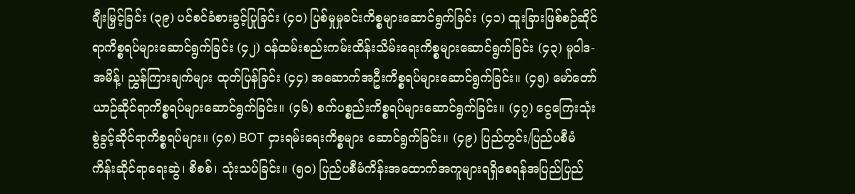ချီးမြှင့်ခြင်း (၃၉) ပင်စင်ခံစားခွင့်ပြုခြင်း (၄၀) ပြစ်မှုမှုခင်းကိစ္စများဆောင်ရွက်ခြင်း (၄၁) ထူးခြားဖြစ်စဉ်ဆိုင်ရာကိစ္စရပ်များဆောင်ရွက်ခြင်း (၄၂) ဝန်ထမ်းစည်းကမ်းထိန်းသိမ်းရေးကိစ္စများဆောင်ရွက်ခြင်း (၄၃) မူဝါဒ-အမိန့်၊ ညွှန်ကြားချက်များ ထုတ်ပြန်ခြင်း (၄၄) အဆောက်အဦးကိစ္စရပ်များဆောင်ရွက်ခြင်း။ (၄၅) မော်တော်ယာဉ်ဆိုင်ရာကိစ္စရပ်များဆောင်ရွက်ခြင်း။ (၄၆) စက်ပစ္စည်းကိစ္စရပ်များဆောင်ရွက်ခြင်း။ (၄၇) ငွေကြေးသုံးစွဲခွင့်ဆိုင်ရာကိစ္စရပ်များ။ (၄၈) BOT ငှားရမ်းရေးကိစ္စများ ဆောင်ရွက်ခြင်း။ (၄၉) ပြည်တွင်း/ပြည်ပစီမံကိန်းဆိုင်ရာရေးဆွဲ၊ စိစစ်၊ သုံးသပ်ခြင်း။ (၅၀) ပြည်ပစီမံကိန်းအထောက်အကူများရရှိစေရန်အပြည်ပြည်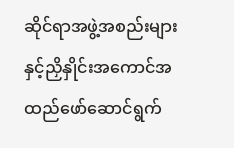ဆိုင်ရာအဖွဲ့အစည်းများနှင့်ညှိနှိုင်းအကောင်အထည်ဖော်ဆောင်ရွက်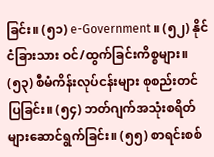ခြင်း။ (၅၁) e-Government ။ (၅၂) နိုင်ငံခြားသား ဝင်/ထွက်ခြင်းကိစ္စများ။ (၅၃) စီမံကိန်းလုပ်ငန်းများ စုစည်းတင်ပြခြင်း။ (၅၄) ဘတ်ဂျက်အသုံးစရိတ်များဆောင်ရွက်ခြင်း။ (၅၅) စာရင်းစစ်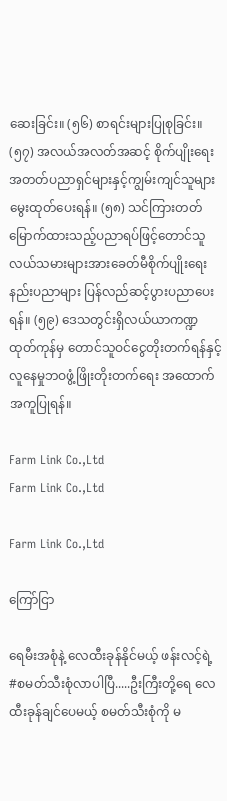ဆေးခြင်း။ (၅၆) စာရင်းများပြုစုခြင်း။ (၅၇) အလယ်အလတ်အဆင့် စိုက်ပျိုးရေးအတတ်ပညာရှင်များနှင့်ကျွမ်းကျင်သူများမွေးထုတ်ပေးရန်။ (၅၈) သင်ကြားတတ်မြောက်ထားသည့်ပညာရပ်ဖြင့်တောင်သူလယ်သမားများအားခေတ်မီစိုက်ပျိုးရေးနည်းပညာများ ပြန်လည်ဆင့်ပွားပညာပေးရန်။ (၅၉) ဒေသတွင်းရှိလယ်ယာကဏ္ဍထုတ်ကုန်မှ တောင်သူဝင်ငွေတိုးတက်ရန်နှင့်လူနေမှုဘဝဖွံ့ဖြိုးတိုးတက်ရေး အထောက်အကူပြုရန်။

Farm Link Co.,Ltd
Farm Link Co.,Ltd

Farm Link Co.,Ltd

ကြော်ငြာ

ရေမီးအစုံနဲ့ လေထီးခုန်နိုင်မယ့် ဖန်းလင့်ရဲ့ #စမတ်သီးစုံလာပါပြီ.....ဦးကြီးတို့ရေ ‌လေထီးခုန်ချင်ပေမယ့် စမတ်သီးစုံကို မ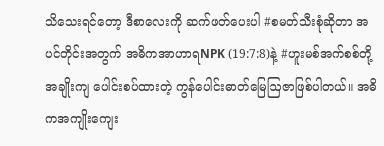သိသေးရင်တော့ ဒီစာလေးကို ဆက်ဖတ်‌ပေးပါ #စမတ်သီးစုံဆိုတာ အပင်တိုင်းအတွက် အဓိကအာဟာရNPK (19:7:8)နဲ့ #ဟူးမစ်အက်စစ်တို့ အချိုးကျ ပေါင်းစပ်ထားတဲ့ ကွန်ပေါင်းဓာတ်မြေဩဇာဖြစ်ပါတယ်။ အဓိကအကျိုးကျေး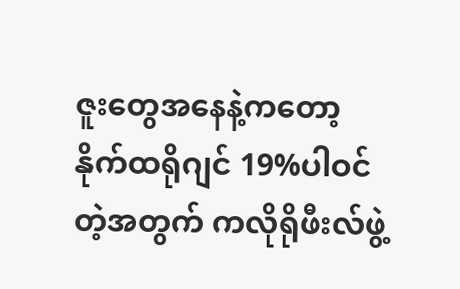ဇူးတွေအနေနဲ့ကတော့ နိုက်ထရိုဂျင် 19%ပါဝင်တဲ့အတွက် ကလိုရိုဖီးလ်ဖွဲ့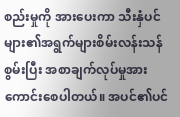စည်းမှုကို အားပေးကာ သီးနှံပင်များ၏အရွက်များစိမ်းလန်းသန်စွမ်းပြီး အစာချက်လုပ်မှုအားကောင်းစေပါတယ်။ အပင်၏ပင်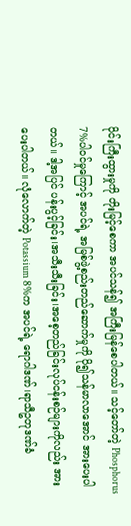ပိုင်းကြီးထွားမှုကို တိုးမြင့်စေကာ အပင်သန်၍ အကြီးမြန်စေပါတယ်။ သင့်တော်တဲ့ Phosphorus 7%ပါဝင်မှုကြောင့် အပင်ရဲ့ အမြစ်ဖွဲ့စည်းတည်ဆောက်မှုကို ပို၍သန်မာလာအောင် အားပေးပါတယ်။ ဒါ့အပြင် ပန်းပွင့်ခြင်း၊အသီးသီးခြင်း၊အစေ့တည်ခြင်းလုပ်ငန်းစဉ်များကိုလည်း အားပေးပါတယ်။ လုံလောက်တဲ့ Potassium 8%က အပင်ရဲ့ ရောဂါဒဏ်၊ရာသီဥတုဒဏ်ခံ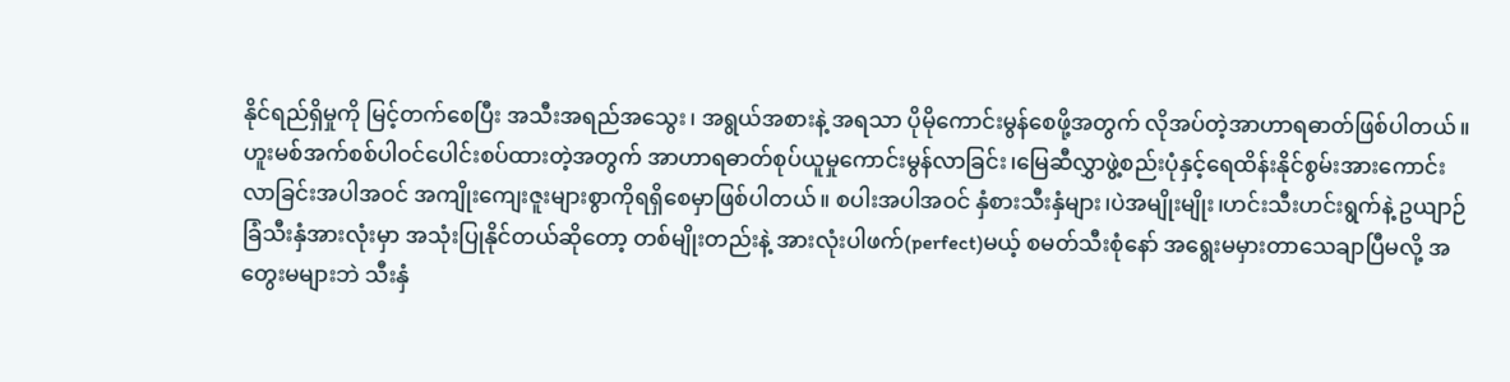နိုင်ရည်ရှိမှုကို မြင့်တက်စေပြီး အသီးအရည်အသွေး၊ အရွယ်အစားနဲ့ အရသာ ပိုမိုကောင်းမွန်စေဖို့အတွက် လိုအပ်တဲ့အာဟာရဓာတ်ဖြစ်ပါတယ်။ ဟူးမစ်အက်စစ်ပါဝင်ပေါင်းစပ်ထားတဲ့အတွက် အာဟာရဓာတ်စုပ်ယူမှုကောင်းမွန်လာခြင်း၊မြေဆီလွှာဖွဲ့စည်းပုံနှင့်ရေထိန်းနိုင်စွမ်းအားကောင်းလာခြင်းအပါအဝင် အကျိုးကျေးဇူးများစွာကိုရရှိစေမှာဖြစ်ပါတယ်။ စပါးအပါအဝင် နှံစားသီးနှံများ၊ပဲအမျိုးမျိုး၊ဟင်းသီးဟင်းရွက်နဲ့ ဥယျာဉ်ခြံသီးနှံအားလုံးမှာ အသုံးပြုနိုင်တယ်ဆိုတော့ တစ်မျိုးတည်းနဲ့ အားလုံးပါဖက်(perfect)မယ့် စမတ်သီးစုံနော် အရွေးမမှားတာသေချာပြီမလို့ အတွေးမများဘဲ သီးနှံ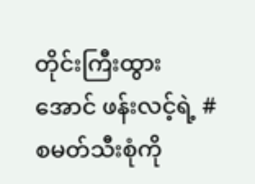တိုင်းကြီးထွားအောင် ဖန်းလင့်ရဲ့ #စမတ်သီးစုံကို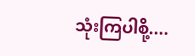သုံးကြပါစို့....